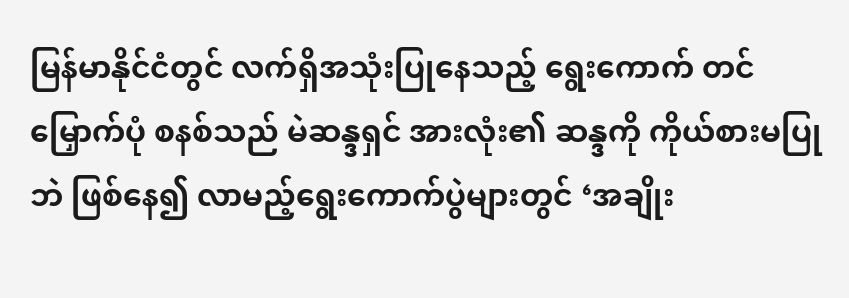မြန်မာနိုင်ငံတွင် လက်ရှိအသုံးပြုနေသည့် ရွေးကောက် တင်မြှောက်ပုံ စနစ်သည် မဲဆန္ဒရှင် အားလုံး၏ ဆန္ဒကို ကိုယ်စားမပြုဘဲ ဖြစ်နေ၍ လာမည့်ရွေးကောက်ပွဲများတွင် ‘အချိုး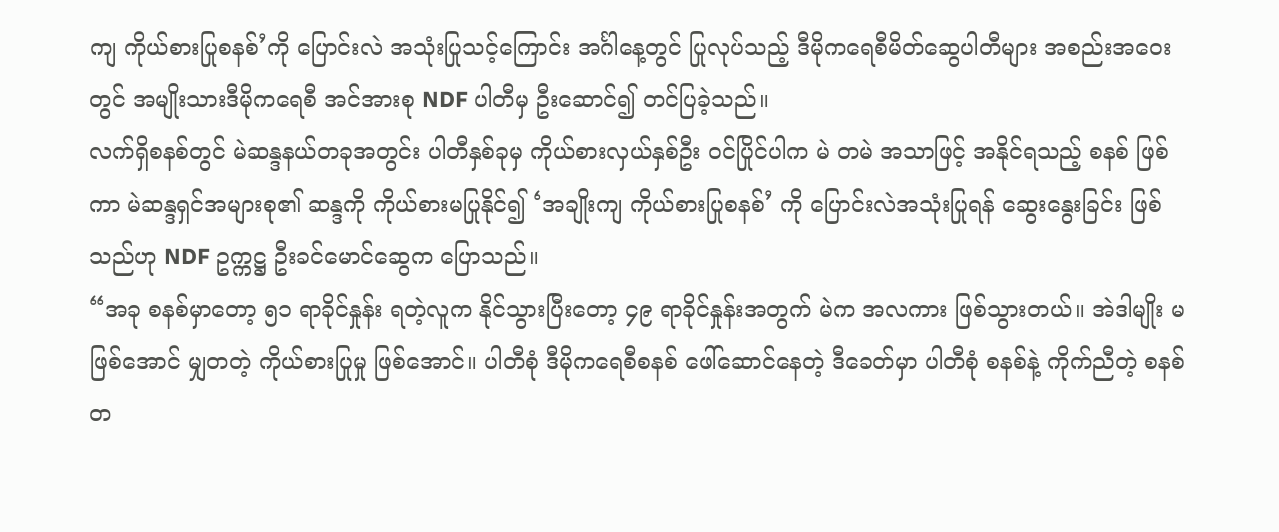ကျ ကိုယ်စားပြုစနစ်’ကို ပြောင်းလဲ အသုံးပြုသင့်ကြောင်း အင်္ဂါနေ့တွင် ပြုလုပ်သည့် ဒီမိုကရေစီမိတ်ဆွေပါတီများ အစည်းအဝေးတွင် အမျိုးသားဒီမိုကရေစီ အင်အားစု NDF ပါတီမှ ဦးဆောင်၍ တင်ပြခဲ့သည်။
လက်ရှိစနစ်တွင် မဲဆန္ဒနယ်တခုအတွင်း ပါတီနှစ်ခုမှ ကိုယ်စားလှယ်နှစ်ဦး ဝင်ပြိုင်ပါက မဲ တမဲ အသာဖြင့် အနိုင်ရသည့် စနစ် ဖြစ်ကာ မဲဆန္ဒရှင်အများစု၏ ဆန္ဒကို ကိုယ်စားမပြုနိုင်၍ ‘အချိုးကျ ကိုယ်စားပြုစနစ်’ ကို ပြောင်းလဲအသုံးပြုရန် ဆွေးနွေးခြင်း ဖြစ်သည်ဟု NDF ဥက္ကဋ္ဌ ဦးခင်မောင်ဆွေက ပြောသည်။
“အခု စနစ်မှာတော့ ၅၁ ရာခိုင်နှုန်း ရတဲ့လူက နိုင်သွားပြီးတော့ ၄၉ ရာခိုင်နှုန်းအတွက် မဲက အလကား ဖြစ်သွားတယ်။ အဲဒါမျိုး မဖြစ်အောင် မျှတတဲ့ ကိုယ်စားပြုမှု ဖြစ်အောင်။ ပါတီစုံ ဒီမိုကရေစီစနစ် ဖေါ်ဆောင်နေတဲ့ ဒီခေတ်မှာ ပါတီစုံ စနစ်နဲ့ ကိုက်ညီတဲ့ စနစ်တ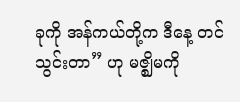ခုကို အန်ကယ်တို့က ဒီနေ့ တင်သွင်းတာ” ဟု မဇ္ဈိမကို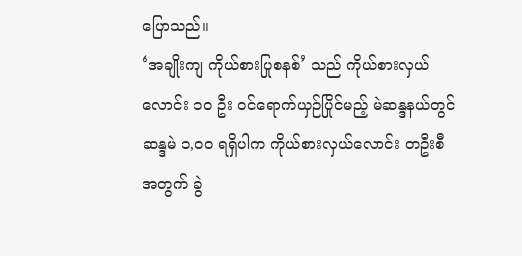ပြောသည်။
‘အချိုးကျ ကိုယ်စားပြုစနစ်’ သည် ကိုယ်စားလှယ်လောင်း ၁ဝ ဦး ဝင်ရောက်ယှဉ်ပြိုင်မည့် မဲဆန္ဒနယ်တွင် ဆန္ဒမဲ ၁,ဝဝ ရရှိပါက ကိုယ်စားလှယ်လောင်း တဦးစီအတွက် ခွဲ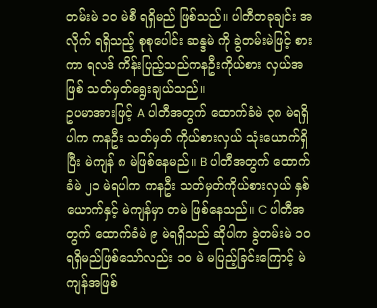တမ်းမဲ ၁ဝ မဲစီ ရရှိမည် ဖြစ်သည်။ ပါတီတခုချင်း အလိုက် ရရှိသည့် စုစုပေါင်း ဆန္ဒမဲ ကို ခွဲတမ်းမဲဖြင့် စားကာ ရလဒ် ကိန်းပြည့်သည်ကနဦးကိုယ်စား လှယ်အဖြစ် သတ်မှတ်ရွေးချယ်သည်။
ဥပမာအားဖြင့် A ပါတီအတွက် ထောက်ခံမဲ ၃၈ မဲရရှိပါက ကနဦး သတ်မှတ် ကိုယ်စားလှယ် သုံးယောက်ရှိပြီး မဲကျန် ၈ မဲဖြစ်နေမည်။ B ပါတီအတွက် ထောက်ခံမဲ ၂၁ မဲရပါက ကနဦး သတ်မှတ်ကိုယ်စားလှယ် နှစ်ယောက်နှင့် မဲကျန်မှာ တမဲ ဖြစ်နေသည်။ C ပါတီအတွက် ထောက်ခံမဲ ၉ မဲရရှိသည် ဆိုပါက ခွဲတမ်းမဲ ၁ဝ ရရှိမည်ဖြစ်သော်လည်း ၁ဝ မဲ မပြည့်ခြင်းကြောင့် မဲကျန်အဖြစ်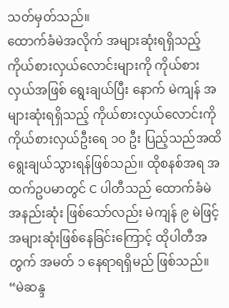သတ်မှတ်သည်။
ထောက်ခံမဲအလိုက် အများဆုံးရရှိသည့် ကိုယ်စားလှယ်လောင်းများကို ကိုယ်စားလှယ်အဖြစ် ရွေးချယ်ပြီး နောက် မဲကျန် အများဆုံးရရှိသည့် ကိုယ်စားလှယ်လောင်းကို ကိုယ်စားလှယ်ဦးရေ ၁ဝ ဦး ပြည့်သည်အထိ ရွေးချယ်သွားရန်ဖြစ်သည်။ ထိုစနစ်အရ အထက်ဥပမာတွင် C ပါတီသည် ထောက်ခံမဲ အနည်းဆုံး ဖြစ်သော်လည်း မဲကျန် ၉ မဲဖြင့် အများဆုံးဖြစ်နေခြင်းကြောင့် ထိုပါတီအတွက် အမတ် ၁ နေရာရရှိမည် ဖြစ်သည်။
“မဲဆန္ဒ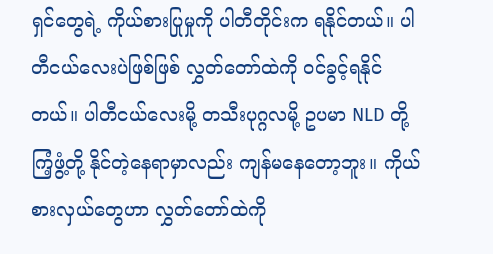ရှင်တွေရဲ့ ကိုယ်စားပြုမှုကို ပါတီတိုင်းက ရနိုင်တယ်။ ပါတီငယ်လေးပဲဖြစ်ဖြစ် လွှတ်တော်ထဲကို ဝင်ခွင့်ရနိုင် တယ်။ ပါတီငယ်လေးမို့ တသီးပုဂ္ဂလမို့ ဥပမာ NLD တို့ ကြံ့ဖွံ့တို့ နိုင်တဲ့နေရာမှာလည်း ကျန်မနေတော့ဘူး။ ကိုယ်စားလှယ်တွေဟာ လွှတ်တော်ထဲကို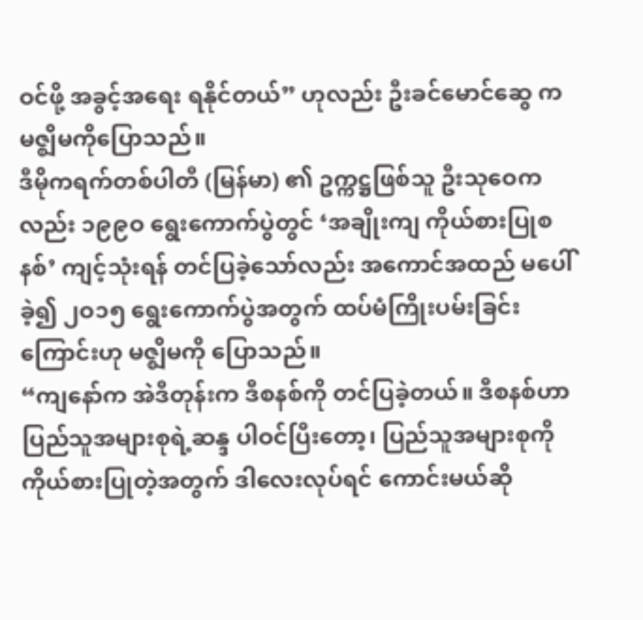ဝင်ဖို့ အခွင့်အရေး ရနိုင်တယ်” ဟုလည်း ဦးခင်မောင်ဆွေ က မဇ္ဈိမကိုပြောသည်။
ဒီမိုကရက်တစ်ပါတီ (မြန်မာ) ၏ ဥက္ကဋ္ဌဖြစ်သူ ဦးသုဝေကလည်း ၁၉၉ဝ ရွေးကောက်ပွဲတွင် ‘အချိုးကျ ကိုယ်စားပြုစနစ်’ ကျင့်သုံးရန် တင်ပြခဲ့သော်လည်း အကောင်အထည် မပေါ်ခဲ့၍ ၂ဝ၁၅ ရွေးကောက်ပွဲအတွက် ထပ်မံကြိုးပမ်းခြင်းကြောင်းဟု မဇ္ဈိမကို ပြောသည်။
“ကျနော်က အဲဒီတုန်းက ဒီစနစ်ကို တင်ပြခဲ့တယ်။ ဒီစနစ်ဟာ ပြည်သူအများစုရဲ့ဆန္ဒ ပါဝင်ပြီးတော့၊ ပြည်သူအများစုကို ကိုယ်စားပြုတဲ့အတွက် ဒါလေးလုပ်ရင် ကောင်းမယ်ဆို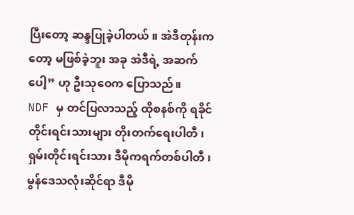ပြီးတော့ ဆန္ဒပြုခဲ့ပါတယ်။ အဲဒီတုန်းကတော့ မဖြစ်ခဲ့ဘူး အခု အဲဒီရဲ့ အဆက်ပေါ့” ဟု ဦးသုဝေက ပြောသည်။
NDF မှ တင်ပြလာသည့် ထိုစနစ်ကို ရခိုင်တိုင်းရင်းသားများ တိုးတက်ရေးပါတီ၊ ရှမ်းတိုင်းရင်းသား ဒီမိုကရက်တစ်ပါတီ၊ မွန်ဒေသလုံးဆိုင်ရာ ဒီမို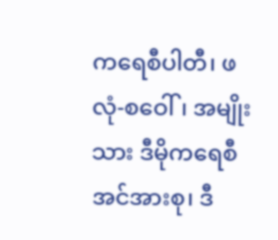ကရေစီပါတီ၊ ဖလုံ-စဝေါ်၊ အမျိုးသား ဒီမိုကရေစီ အင်အားစု၊ ဒီ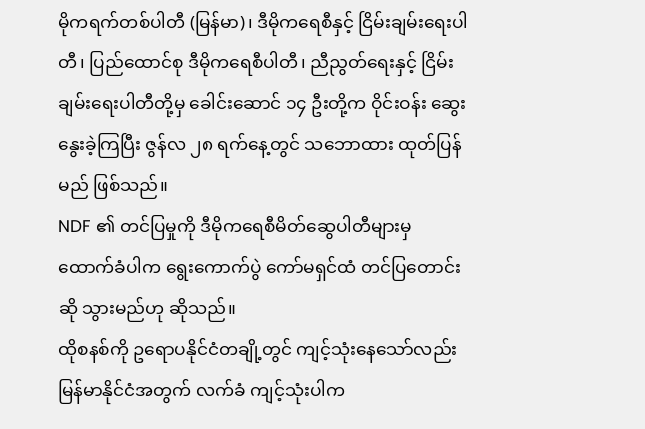မိုကရက်တစ်ပါတီ (မြန်မာ)၊ ဒီမိုကရေစီနှင့် ငြိမ်းချမ်းရေးပါတီ၊ ပြည်ထောင်စု ဒီမိုကရေစီပါတီ၊ ညီညွတ်ရေးနှင့် ငြိမ်းချမ်းရေးပါတီတို့မှ ခေါင်းဆောင် ၁၄ ဦးတို့က ဝိုင်းဝန်း ဆွေးနွေးခဲ့ကြပြီး ဇွန်လ ၂၈ ရက်နေ့တွင် သဘောထား ထုတ်ပြန်မည် ဖြစ်သည်။
NDF ၏ တင်ပြမှုကို ဒီမိုကရေစီမိတ်ဆွေပါတီများမှ ထောက်ခံပါက ရွေးကောက်ပွဲ ကော်မရှင်ထံ တင်ပြတောင်းဆို သွားမည်ဟု ဆိုသည်။
ထိုစနစ်ကို ဥရောပနိုင်ငံတချို့တွင် ကျင့်သုံးနေသော်လည်း မြန်မာနိုင်ငံအတွက် လက်ခံ ကျင့်သုံးပါက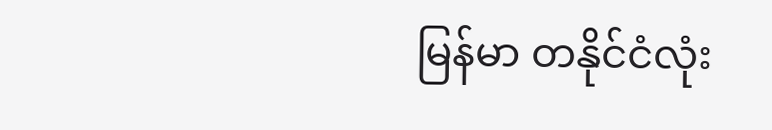မြန်မာ တနိုင်ငံလုံး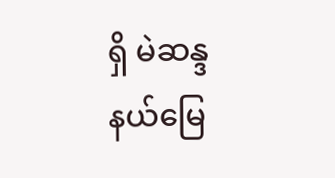ရှိ မဲဆန္ဒနယ်မြေ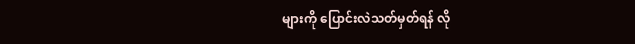များကို ပြောင်းလဲသတ်မှတ်ရန် လို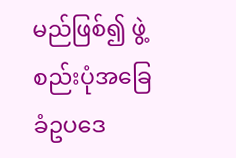မည်ဖြစ်၍ ဖွဲ့စည်းပုံအခြေခံဥပဒေ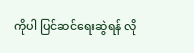ကိုပါ ပြင်ဆင်ရေးဆွဲရန် လို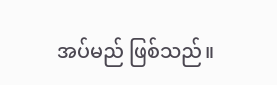အပ်မည် ဖြစ်သည်။